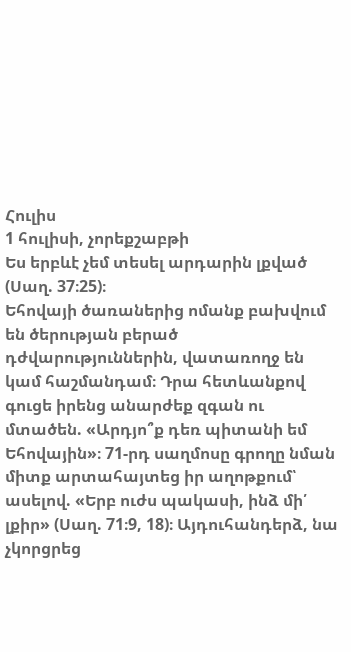Հուլիս
1 հուլիսի, չորեքշաբթի
Ես երբևէ չեմ տեսել արդարին լքված (Սաղ. 37։25)։
Եհովայի ծառաներից ոմանք բախվում են ծերության բերած դժվարություններին, վատառողջ են կամ հաշմանդամ։ Դրա հետևանքով գուցե իրենց անարժեք զգան ու մտածեն. «Արդյո՞ք դեռ պիտանի եմ Եհովային»։ 71-րդ սաղմոսը գրողը նման միտք արտահայտեց իր աղոթքում՝ ասելով. «Երբ ուժս պակասի, ինձ մի՛ լքիր» (Սաղ. 71։9, 18)։ Այդուհանդերձ, նա չկորցրեց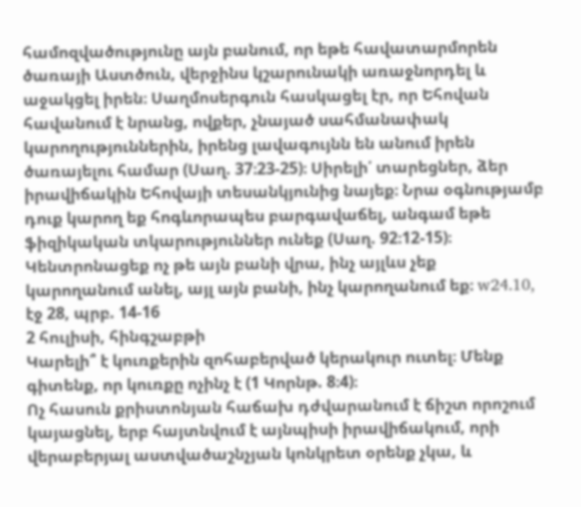համոզվածությունը այն բանում, որ եթե հավատարմորեն ծառայի Աստծուն, վերջինս կշարունակի առաջնորդել և աջակցել իրեն։ Սաղմոսերգուն հասկացել էր, որ Եհովան հավանում է նրանց, ովքեր, չնայած սահմանափակ կարողություններին, իրենց լավագույնն են անում իրեն ծառայելու համար (Սաղ. 37։23-25)։ Սիրելի՛ տարեցներ, ձեր իրավիճակին Եհովայի տեսանկյունից նայեք։ Նրա օգնությամբ դուք կարող եք հոգևորապես բարգավաճել, անգամ եթե ֆիզիկական տկարություններ ունեք (Սաղ. 92։12-15)։ Կենտրոնացեք ոչ թե այն բանի վրա, ինչ այլևս չեք կարողանում անել, այլ այն բանի, ինչ կարողանում եք։ w24.10, էջ 28, պրբ. 14-16
2 հուլիսի, հինգշաբթի
Կարելի՞ է կուռքերին զոհաբերված կերակուր ուտել։ Մենք գիտենք, որ կուռքը ոչինչ է (1 Կորնթ. 8։4)։
Ոչ հասուն քրիստոնյան հաճախ դժվարանում է ճիշտ որոշում կայացնել, երբ հայտնվում է այնպիսի իրավիճակում, որի վերաբերյալ աստվածաշնչյան կոնկրետ օրենք չկա, և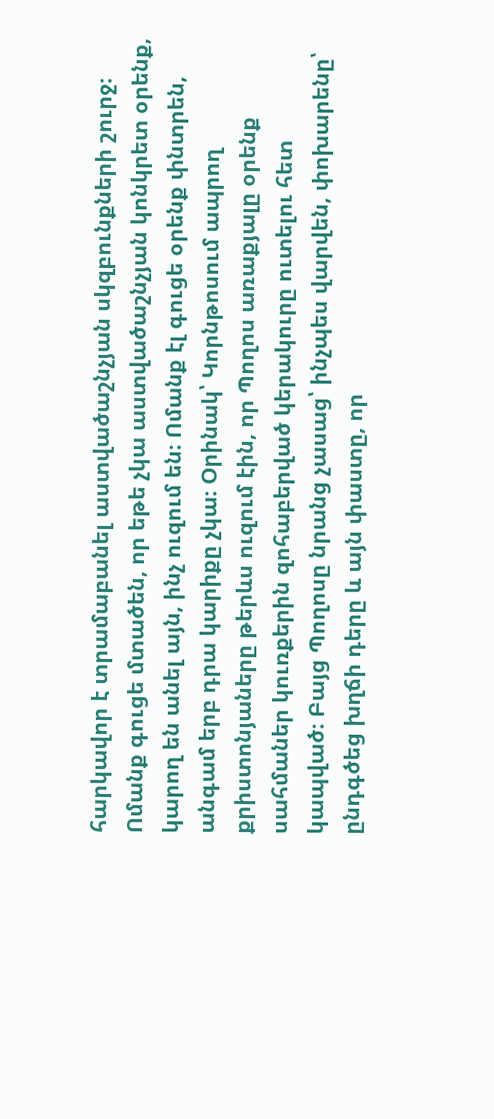հարկավոր է տրամաբանել աստվածաշնչյան սկզբունքների շուրջ։ Ոմանք գուցե մտածեն, որ եթե չկա աստվածաշնչյան կոնկրետ օրենք, կարող են անել այն, ինչ ուզում են։ Ոմանք էլ գուցե օրենք փնտրեն, անգամ երբ դրա կարիքը չկա։ Օրինակ՝ Կորնթոսում ապրող քրիստոնյաները թերևս ուզում էին, որ Պողոս առաքյալը օրենք սահմաներ կուռքերին զոհաբերված կերակուրը ուտելու հետ կապված։ Բայց Պողոսը նրանց չասաց՝ ինչպես վարվեն, փոխարենը՝ ընդգծեց խղճի դերը և այն փաստը, որ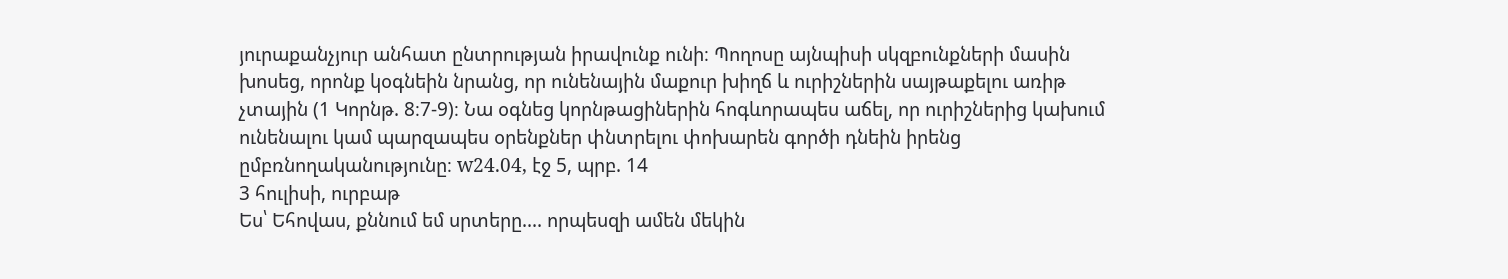յուրաքանչյուր անհատ ընտրության իրավունք ունի։ Պողոսը այնպիսի սկզբունքների մասին խոսեց, որոնք կօգնեին նրանց, որ ունենային մաքուր խիղճ և ուրիշներին սայթաքելու առիթ չտային (1 Կորնթ. 8։7-9)։ Նա օգնեց կորնթացիներին հոգևորապես աճել, որ ուրիշներից կախում ունենալու կամ պարզապես օրենքներ փնտրելու փոխարեն գործի դնեին իրենց ըմբռնողականությունը։ w24.04, էջ 5, պրբ. 14
3 հուլիսի, ուրբաթ
Ես՝ Եհովաս, քննում եմ սրտերը.... որպեսզի ամեն մեկին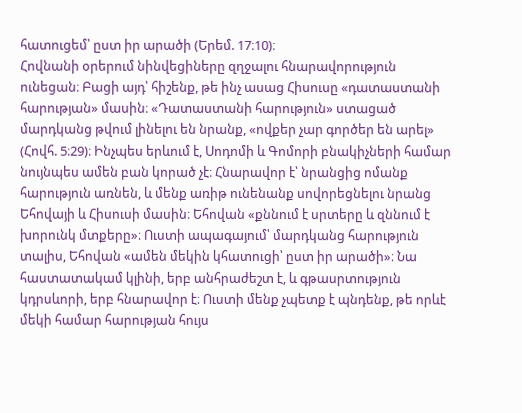հատուցեմ՝ ըստ իր արածի (Երեմ. 17։10)։
Հովնանի օրերում նինվեցիները զղջալու հնարավորություն ունեցան։ Բացի այդ՝ հիշենք, թե ինչ ասաց Հիսուսը «դատաստանի հարության» մասին։ «Դատաստանի հարություն» ստացած մարդկանց թվում լինելու են նրանք, «ովքեր չար գործեր են արել» (Հովհ. 5։29)։ Ինչպես երևում է, Սոդոմի և Գոմորի բնակիչների համար նույնպես ամեն բան կորած չէ։ Հնարավոր է՝ նրանցից ոմանք հարություն առնեն, և մենք առիթ ունենանք սովորեցնելու նրանց Եհովայի և Հիսուսի մասին։ Եհովան «քննում է սրտերը և զննում է խորունկ մտքերը»։ Ուստի ապագայում՝ մարդկանց հարություն տալիս, Եհովան «ամեն մեկին կհատուցի՝ ըստ իր արածի»։ Նա հաստատակամ կլինի, երբ անհրաժեշտ է, և գթասրտություն կդրսևորի, երբ հնարավոր է։ Ուստի մենք չպետք է պնդենք, թե որևէ մեկի համար հարության հույս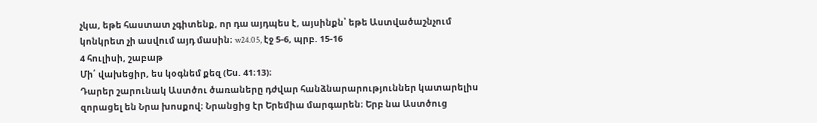չկա, եթե հաստատ չգիտենք, որ դա այդպես է, այսինքն՝ եթե Աստվածաշնչում կոնկրետ չի ասվում այդ մասին։ w24.05, էջ 5-6, պրբ. 15-16
4 հուլիսի, շաբաթ
Մի՛ վախեցիր, ես կօգնեմ քեզ (Ես. 41։13)։
Դարեր շարունակ Աստծու ծառաները դժվար հանձնարարություններ կատարելիս զորացել են Նրա խոսքով։ Նրանցից էր Երեմիա մարգարեն։ Երբ նա Աստծուց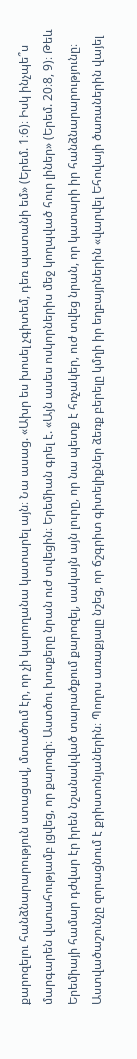քարոզելու հանձնարարություն ստացավ, մտածում էր, որ չի կարողանա կատարել այն։ Նա ասաց. «Ախր ես խոսել չգիտեմ, դեռ պատանի եմ» (Երեմ. 1։6)։ Իսկ ինչպե՞ս մարգարեն վստահությամբ լցվեց, որ քարոզի։ Աստծու խոսքերը նրան ուժ տվեցին։ Երեմիան գրել է. «Այն ասես ոսկորներիս մեջ կողպված հուր լիներ» (Երեմ. 20։8, 9)։ Թեև Երեմիայի համար դժվար էր իրեն նշանակված տարածքում քարոզել, սակայն այն լուրը, որ նա պետք է հռչակեր, ուժ տվեց նրան, որ կատարի իր հանձնարարությունը։ Աստվածաշունչը զորացնում է քրիստոնյաներին։ Պողոս առաքյալը նշեց, որ ճշգրիտ գիտելիքներ ձեռք բերելը կմղի իր եղբայրներին «վարվել Եհովայի ծառաներին վայել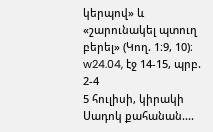կերպով» և «շարունակել պտուղ բերել» (Կող. 1։9, 10)։ w24.04, էջ 14-15, պրբ. 2-4
5 հուլիսի, կիրակի
Սադոկ քահանան....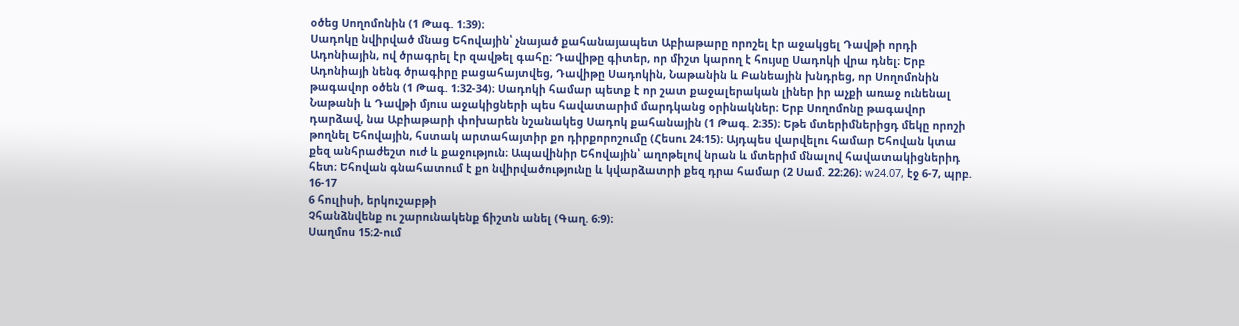օծեց Սողոմոնին (1 Թագ. 1։39)։
Սադոկը նվիրված մնաց Եհովային՝ չնայած քահանայապետ Աբիաթարը որոշել էր աջակցել Դավթի որդի Ադոնիային, ով ծրագրել էր զավթել գահը։ Դավիթը գիտեր, որ միշտ կարող է հույսը Սադոկի վրա դնել։ Երբ Ադոնիայի նենգ ծրագիրը բացահայտվեց, Դավիթը Սադոկին, Նաթանին և Բանեային խնդրեց, որ Սողոմոնին թագավոր օծեն (1 Թագ. 1։32-34)։ Սադոկի համար պետք է որ շատ քաջալերական լիներ իր աչքի առաջ ունենալ Նաթանի և Դավթի մյուս աջակիցների պես հավատարիմ մարդկանց օրինակներ։ Երբ Սողոմոնը թագավոր դարձավ, նա Աբիաթարի փոխարեն նշանակեց Սադոկ քահանային (1 Թագ. 2։35)։ Եթե մտերիմներիցդ մեկը որոշի թողնել Եհովային, հստակ արտահայտիր քո դիրքորոշումը (Հեսու 24։15)։ Այդպես վարվելու համար Եհովան կտա քեզ անհրաժեշտ ուժ և քաջություն։ Ապավինիր Եհովային՝ աղոթելով նրան և մտերիմ մնալով հավատակիցներիդ հետ։ Եհովան գնահատում է քո նվիրվածությունը և կվարձատրի քեզ դրա համար (2 Սամ. 22։26)։ w24.07, էջ 6-7, պրբ. 16-17
6 հուլիսի, երկուշաբթի
Չհանձնվենք ու շարունակենք ճիշտն անել (Գաղ. 6։9)։
Սաղմոս 15։2-ում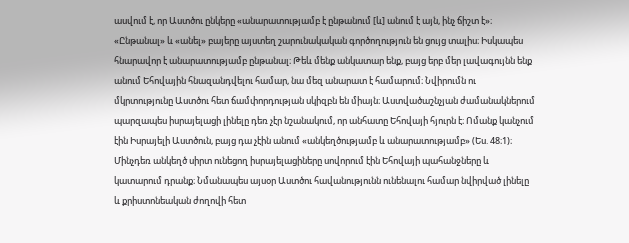ասվում է, որ Աստծու ընկերը «անարատությամբ է ընթանում [և] անում է այն, ինչ ճիշտ է»։ «Ընթանալ» և «անել» բայերը այստեղ շարունակական գործողություն են ցույց տալիս։ Իսկապես հնարավոր է անարատությամբ ընթանալ։ Թեև մենք անկատար ենք, բայց երբ մեր լավագույնն ենք անում Եհովային հնազանդվելու համար, նա մեզ անարատ է համարում։ Նվիրումն ու մկրտությունը Աստծու հետ ճամփորդության սկիզբն են միայն։ Աստվածաշնչյան ժամանակներում պարզապես իսրայելացի լինելը դեռ չէր նշանակում, որ անհատը Եհովայի հյուրն է։ Ոմանք կանչում էին Իսրայելի Աստծուն, բայց դա չէին անում «անկեղծությամբ և անարատությամբ» (Ես. 48։1)։ Մինչդեռ անկեղծ սիրտ ունեցող իսրայելացիները սովորում էին Եհովայի պահանջները և կատարում դրանք։ Նմանապես այսօր Աստծու հավանությունն ունենալու համար նվիրված լինելը և քրիստոնեական ժողովի հետ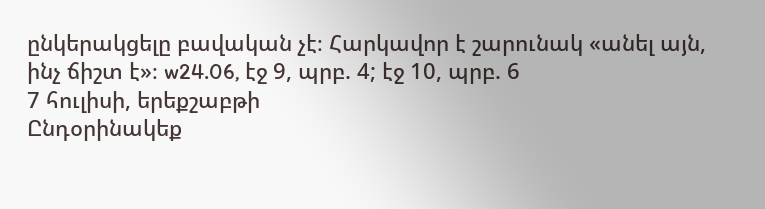ընկերակցելը բավական չէ։ Հարկավոր է շարունակ «անել այն, ինչ ճիշտ է»։ w24.06, էջ 9, պրբ. 4; էջ 10, պրբ. 6
7 հուլիսի, երեքշաբթի
Ընդօրինակեք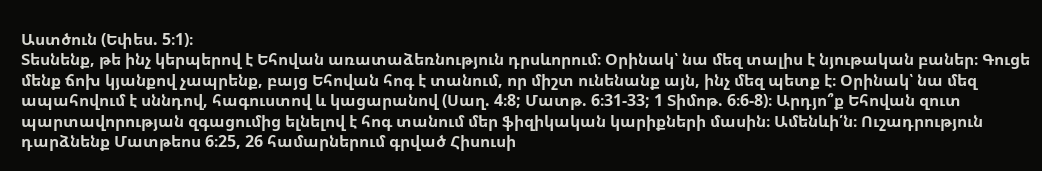Աստծուն (Եփես. 5։1)։
Տեսնենք, թե ինչ կերպերով է Եհովան առատաձեռնություն դրսևորում։ Օրինակ՝ նա մեզ տալիս է նյութական բաներ։ Գուցե մենք ճոխ կյանքով չապրենք, բայց Եհովան հոգ է տանում, որ միշտ ունենանք այն, ինչ մեզ պետք է։ Օրինակ՝ նա մեզ ապահովում է սննդով, հագուստով և կացարանով (Սաղ. 4։8; Մատթ. 6։31-33; 1 Տիմոթ. 6։6-8)։ Արդյո՞ք Եհովան զուտ պարտավորության զգացումից ելնելով է հոգ տանում մեր ֆիզիկական կարիքների մասին։ Ամենևի՛ն։ Ուշադրություն դարձնենք Մատթեոս 6։25, 26 համարներում գրված Հիսուսի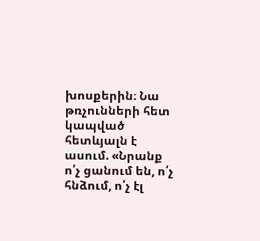խոսքերին։ Նա թռչունների հետ կապված հետևյալն է ասում. «Նրանք ո՛չ ցանում են, ո՛չ հնձում, ո՛չ էլ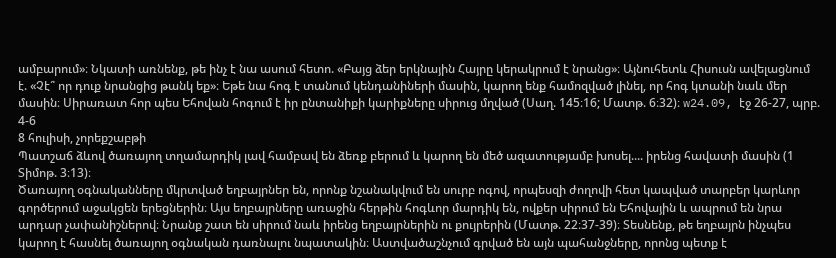ամբարում»։ Նկատի առնենք, թե ինչ է նա ասում հետո. «Բայց ձեր երկնային Հայրը կերակրում է նրանց»։ Այնուհետև Հիսուսն ավելացնում է. «Չէ՞ որ դուք նրանցից թանկ եք»։ Եթե նա հոգ է տանում կենդանիների մասին, կարող ենք համոզված լինել, որ հոգ կտանի նաև մեր մասին։ Սիրառատ հոր պես Եհովան հոգում է իր ընտանիքի կարիքները սիրուց մղված (Սաղ. 145։16; Մատթ. 6։32)։ w24.09, էջ 26-27, պրբ. 4-6
8 հուլիսի, չորեքշաբթի
Պատշաճ ձևով ծառայող տղամարդիկ լավ համբավ են ձեռք բերում և կարող են մեծ ազատությամբ խոսել.... իրենց հավատի մասին (1 Տիմոթ. 3։13)։
Ծառայող օգնականները մկրտված եղբայրներ են, որոնք նշանակվում են սուրբ ոգով, որպեսզի ժողովի հետ կապված տարբեր կարևոր գործերում աջակցեն երեցներին։ Այս եղբայրները առաջին հերթին հոգևոր մարդիկ են, ովքեր սիրում են Եհովային և ապրում են նրա արդար չափանիշներով։ Նրանք շատ են սիրում նաև իրենց եղբայրներին ու քույրերին (Մատթ. 22։37-39)։ Տեսնենք, թե եղբայրն ինչպես կարող է հասնել ծառայող օգնական դառնալու նպատակին։ Աստվածաշնչում գրված են այն պահանջները, որոնց պետք է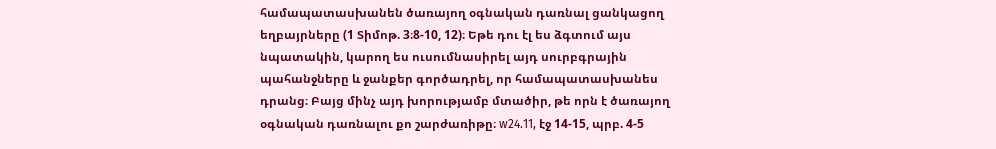համապատասխանեն ծառայող օգնական դառնալ ցանկացող եղբայրները (1 Տիմոթ. 3։8-10, 12)։ Եթե դու էլ ես ձգտում այս նպատակին, կարող ես ուսումնասիրել այդ սուրբգրային պահանջները և ջանքեր գործադրել, որ համապատասխանես դրանց։ Բայց մինչ այդ խորությամբ մտածիր, թե որն է ծառայող օգնական դառնալու քո շարժառիթը։ w24.11, էջ 14-15, պրբ. 4-5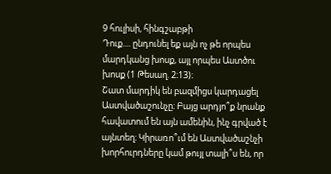9 հուլիսի, հինգշաբթի
Դուք.... ընդունել եք այն ոչ թե որպես մարդկանց խոսք, այլ որպես Աստծու խոսք (1 Թեսաղ. 2։13)։
Շատ մարդիկ են բազմիցս կարդացել Աստվածաշունչը։ Բայց արդյո՞ք նրանք հավատում են այն ամենին, ինչ գրված է այնտեղ։ Կիրառո՞ւմ են Աստվածաշնչի խորհուրդները կամ թույլ տալի՞ս են, որ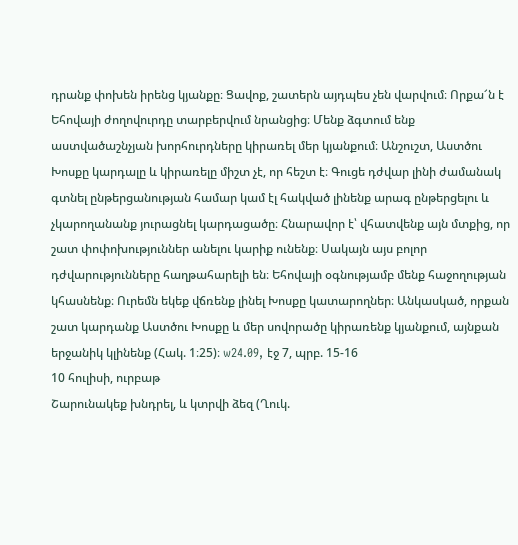դրանք փոխեն իրենց կյանքը։ Ցավոք, շատերն այդպես չեն վարվում։ Որքա՜ն է Եհովայի ժողովուրդը տարբերվում նրանցից։ Մենք ձգտում ենք աստվածաշնչյան խորհուրդները կիրառել մեր կյանքում։ Անշուշտ, Աստծու Խոսքը կարդալը և կիրառելը միշտ չէ, որ հեշտ է։ Գուցե դժվար լինի ժամանակ գտնել ընթերցանության համար կամ էլ հակված լինենք արագ ընթերցելու և չկարողանանք յուրացնել կարդացածը։ Հնարավոր է՝ վհատվենք այն մտքից, որ շատ փոփոխություններ անելու կարիք ունենք։ Սակայն այս բոլոր դժվարությունները հաղթահարելի են։ Եհովայի օգնությամբ մենք հաջողության կհասնենք։ Ուրեմն եկեք վճռենք լինել Խոսքը կատարողներ։ Անկասկած, որքան շատ կարդանք Աստծու Խոսքը և մեր սովորածը կիրառենք կյանքում, այնքան երջանիկ կլինենք (Հակ. 1։25)։ w24.09, էջ 7, պրբ. 15-16
10 հուլիսի, ուրբաթ
Շարունակեք խնդրել, և կտրվի ձեզ (Ղուկ.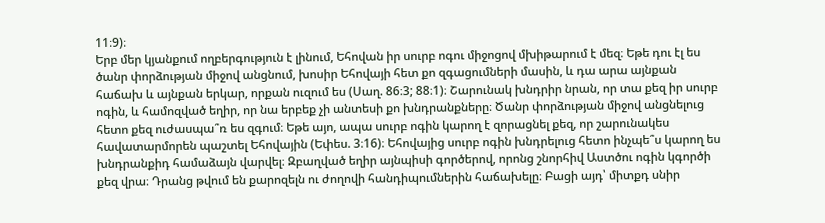11։9)։
Երբ մեր կյանքում ողբերգություն է լինում, Եհովան իր սուրբ ոգու միջոցով մխիթարում է մեզ։ Եթե դու էլ ես ծանր փորձության միջով անցնում, խոսիր Եհովայի հետ քո զգացումների մասին, և դա արա այնքան հաճախ և այնքան երկար, որքան ուզում ես (Սաղ. 86։3; 88։1)։ Շարունակ խնդրիր նրան, որ տա քեզ իր սուրբ ոգին, և համոզված եղիր, որ նա երբեք չի անտեսի քո խնդրանքները։ Ծանր փորձության միջով անցնելուց հետո քեզ ուժասպա՞ռ ես զգում։ Եթե այո, ապա սուրբ ոգին կարող է զորացնել քեզ, որ շարունակես հավատարմորեն պաշտել Եհովային (Եփես. 3։16)։ Եհովայից սուրբ ոգին խնդրելուց հետո ինչպե՞ս կարող ես խնդրանքիդ համաձայն վարվել։ Զբաղված եղիր այնպիսի գործերով, որոնց շնորհիվ Աստծու ոգին կգործի քեզ վրա։ Դրանց թվում են քարոզելն ու ժողովի հանդիպումներին հաճախելը։ Բացի այդ՝ միտքդ սնիր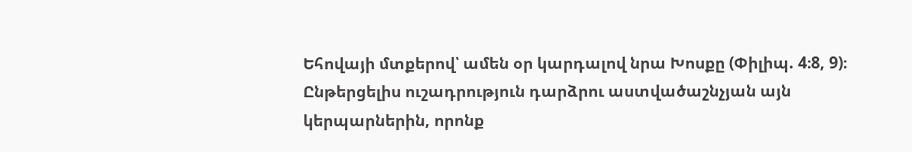Եհովայի մտքերով՝ ամեն օր կարդալով նրա Խոսքը (Փիլիպ. 4։8, 9)։ Ընթերցելիս ուշադրություն դարձրու աստվածաշնչյան այն կերպարներին, որոնք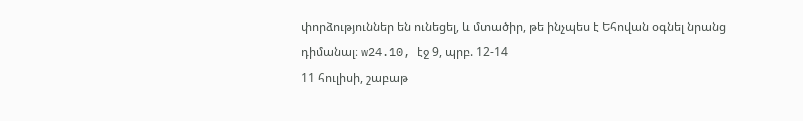փորձություններ են ունեցել, և մտածիր, թե ինչպես է Եհովան օգնել նրանց դիմանալ։ w24.10, էջ 9, պրբ. 12-14
11 հուլիսի, շաբաթ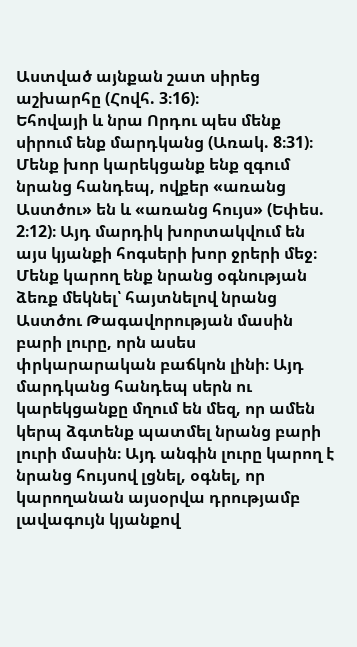Աստված այնքան շատ սիրեց աշխարհը (Հովհ. 3։16)։
Եհովայի և նրա Որդու պես մենք սիրում ենք մարդկանց (Առակ. 8։31)։ Մենք խոր կարեկցանք ենք զգում նրանց հանդեպ, ովքեր «առանց Աստծու» են և «առանց հույս» (Եփես. 2։12)։ Այդ մարդիկ խորտակվում են այս կյանքի հոգսերի խոր ջրերի մեջ։ Մենք կարող ենք նրանց օգնության ձեռք մեկնել՝ հայտնելով նրանց Աստծու Թագավորության մասին բարի լուրը, որն ասես փրկարարական բաճկոն լինի։ Այդ մարդկանց հանդեպ սերն ու կարեկցանքը մղում են մեզ, որ ամեն կերպ ձգտենք պատմել նրանց բարի լուրի մասին։ Այդ անգին լուրը կարող է նրանց հույսով լցնել, օգնել, որ կարողանան այսօրվա դրությամբ լավագույն կյանքով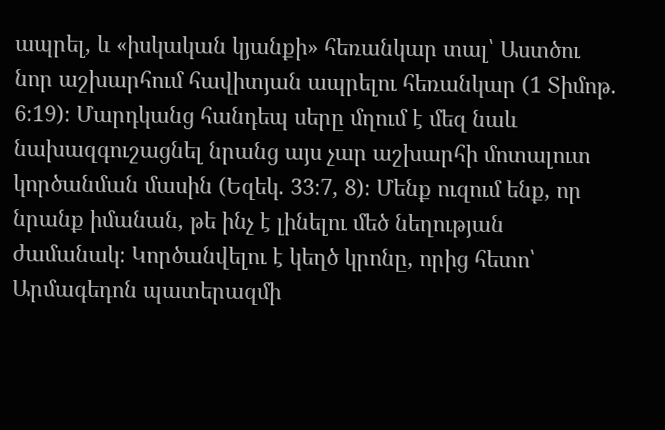ապրել, և «իսկական կյանքի» հեռանկար տալ՝ Աստծու նոր աշխարհում հավիտյան ապրելու հեռանկար (1 Տիմոթ. 6։19)։ Մարդկանց հանդեպ սերը մղում է մեզ նաև նախազգուշացնել նրանց այս չար աշխարհի մոտալուտ կործանման մասին (Եզեկ. 33։7, 8)։ Մենք ուզում ենք, որ նրանք իմանան, թե ինչ է լինելու մեծ նեղության ժամանակ։ Կործանվելու է կեղծ կրոնը, որից հետո՝ Արմագեդոն պատերազմի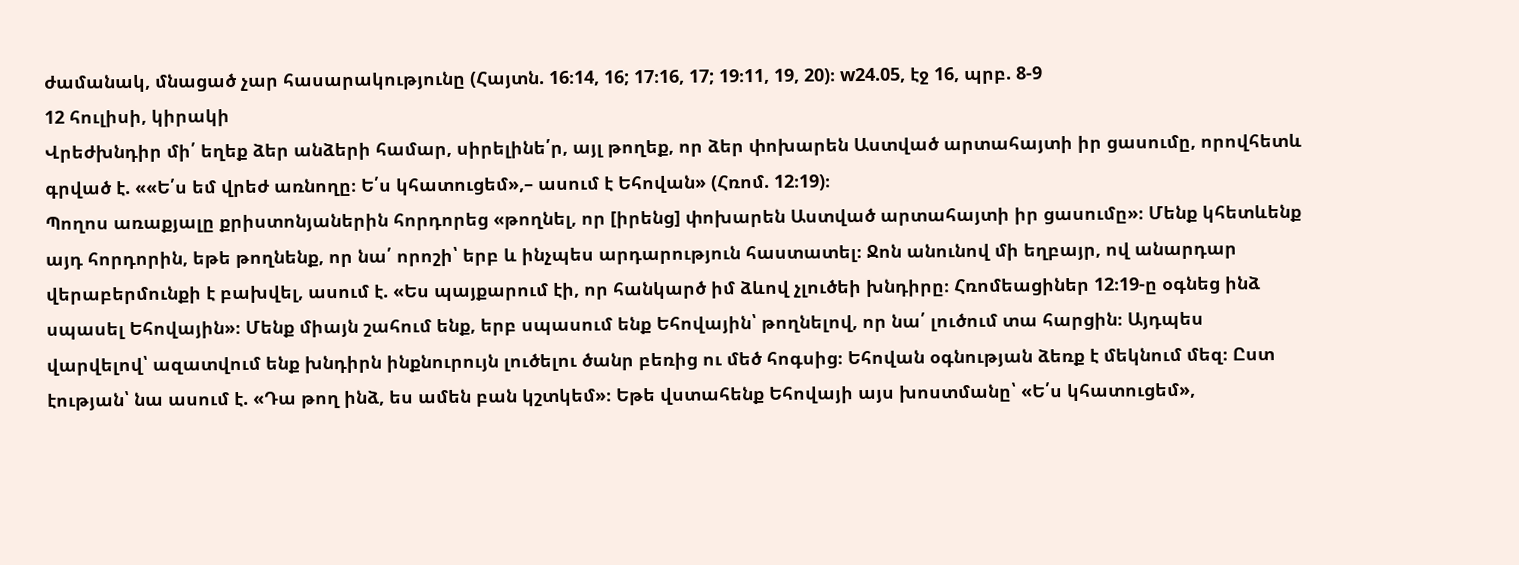ժամանակ, մնացած չար հասարակությունը (Հայտն. 16։14, 16; 17։16, 17; 19։11, 19, 20)։ w24.05, էջ 16, պրբ. 8-9
12 հուլիսի, կիրակի
Վրեժխնդիր մի՛ եղեք ձեր անձերի համար, սիրելինե՛ր, այլ թողեք, որ ձեր փոխարեն Աստված արտահայտի իր ցասումը, որովհետև գրված է. ««Ե՛ս եմ վրեժ առնողը։ Ե՛ս կհատուցեմ»,– ասում է Եհովան» (Հռոմ. 12։19)։
Պողոս առաքյալը քրիստոնյաներին հորդորեց «թողնել, որ [իրենց] փոխարեն Աստված արտահայտի իր ցասումը»։ Մենք կհետևենք այդ հորդորին, եթե թողնենք, որ նա՛ որոշի՝ երբ և ինչպես արդարություն հաստատել։ Ջոն անունով մի եղբայր, ով անարդար վերաբերմունքի է բախվել, ասում է. «Ես պայքարում էի, որ հանկարծ իմ ձևով չլուծեի խնդիրը։ Հռոմեացիներ 12։19-ը օգնեց ինձ սպասել Եհովային»։ Մենք միայն շահում ենք, երբ սպասում ենք Եհովային՝ թողնելով, որ նա՛ լուծում տա հարցին։ Այդպես վարվելով՝ ազատվում ենք խնդիրն ինքնուրույն լուծելու ծանր բեռից ու մեծ հոգսից։ Եհովան օգնության ձեռք է մեկնում մեզ։ Ըստ էության՝ նա ասում է. «Դա թող ինձ, ես ամեն բան կշտկեմ»։ Եթե վստահենք Եհովայի այս խոստմանը՝ «Ե՛ս կհատուցեմ»,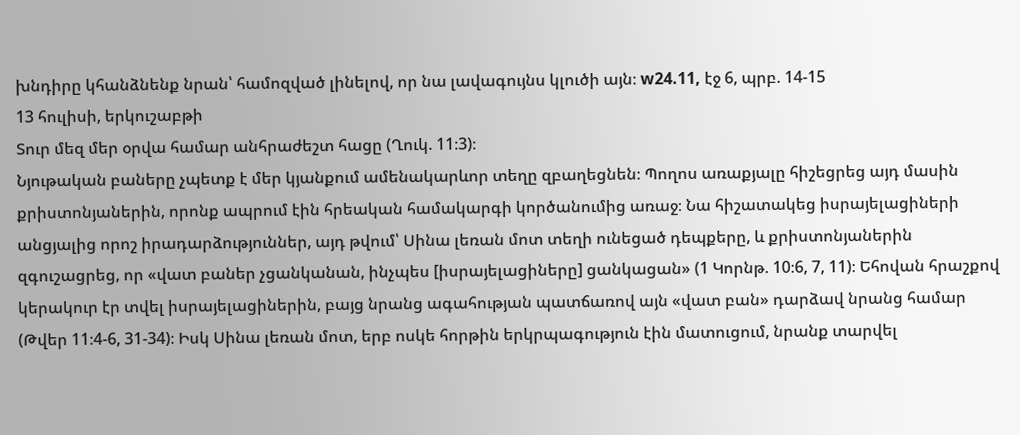խնդիրը կհանձնենք նրան՝ համոզված լինելով, որ նա լավագույնս կլուծի այն։ w24.11, էջ 6, պրբ. 14-15
13 հուլիսի, երկուշաբթի
Տուր մեզ մեր օրվա համար անհրաժեշտ հացը (Ղուկ. 11։3)։
Նյութական բաները չպետք է մեր կյանքում ամենակարևոր տեղը զբաղեցնեն։ Պողոս առաքյալը հիշեցրեց այդ մասին քրիստոնյաներին, որոնք ապրում էին հրեական համակարգի կործանումից առաջ։ Նա հիշատակեց իսրայելացիների անցյալից որոշ իրադարձություններ, այդ թվում՝ Սինա լեռան մոտ տեղի ունեցած դեպքերը, և քրիստոնյաներին զգուշացրեց, որ «վատ բաներ չցանկանան, ինչպես [իսրայելացիները] ցանկացան» (1 Կորնթ. 10։6, 7, 11)։ Եհովան հրաշքով կերակուր էր տվել իսրայելացիներին, բայց նրանց ագահության պատճառով այն «վատ բան» դարձավ նրանց համար (Թվեր 11։4-6, 31-34)։ Իսկ Սինա լեռան մոտ, երբ ոսկե հորթին երկրպագություն էին մատուցում, նրանք տարվել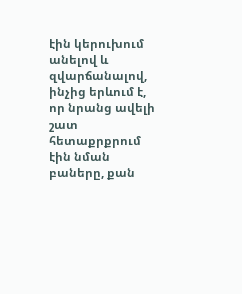էին կերուխում անելով և զվարճանալով, ինչից երևում է, որ նրանց ավելի շատ հետաքրքրում էին նման բաները, քան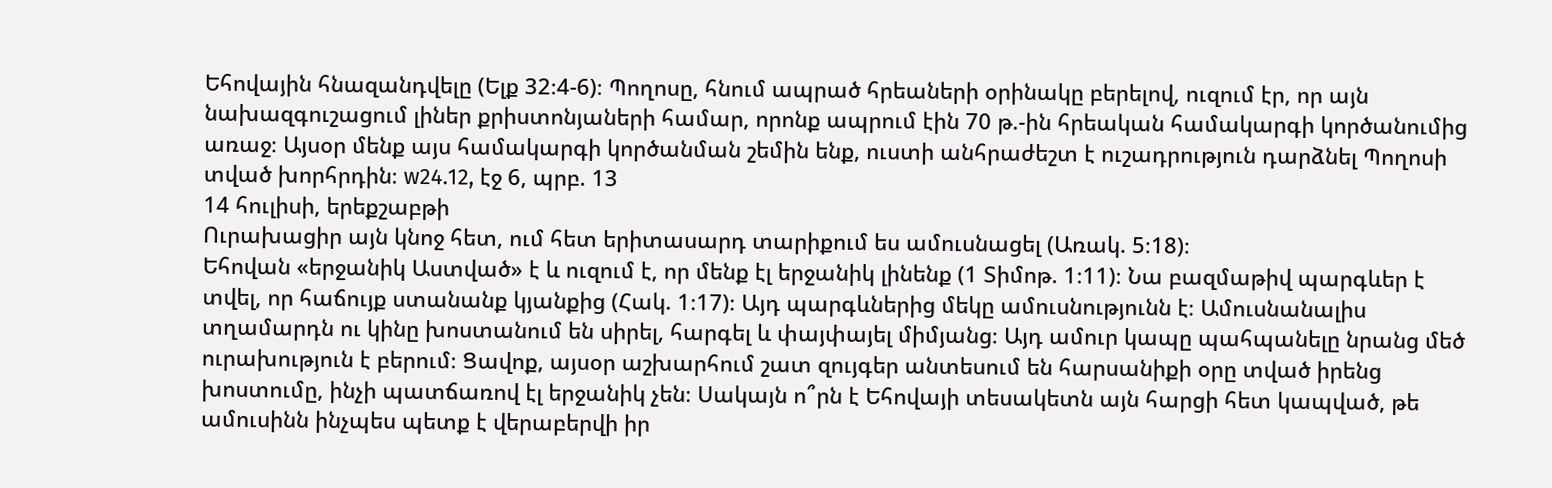Եհովային հնազանդվելը (Ելք 32։4-6)։ Պողոսը, հնում ապրած հրեաների օրինակը բերելով, ուզում էր, որ այն նախազգուշացում լիներ քրիստոնյաների համար, որոնք ապրում էին 70 թ.-ին հրեական համակարգի կործանումից առաջ։ Այսօր մենք այս համակարգի կործանման շեմին ենք, ուստի անհրաժեշտ է ուշադրություն դարձնել Պողոսի տված խորհրդին։ w24.12, էջ 6, պրբ. 13
14 հուլիսի, երեքշաբթի
Ուրախացիր այն կնոջ հետ, ում հետ երիտասարդ տարիքում ես ամուսնացել (Առակ. 5։18)։
Եհովան «երջանիկ Աստված» է և ուզում է, որ մենք էլ երջանիկ լինենք (1 Տիմոթ. 1։11)։ Նա բազմաթիվ պարգևեր է տվել, որ հաճույք ստանանք կյանքից (Հակ. 1։17)։ Այդ պարգևներից մեկը ամուսնությունն է։ Ամուսնանալիս տղամարդն ու կինը խոստանում են սիրել, հարգել և փայփայել միմյանց։ Այդ ամուր կապը պահպանելը նրանց մեծ ուրախություն է բերում։ Ցավոք, այսօր աշխարհում շատ զույգեր անտեսում են հարսանիքի օրը տված իրենց խոստումը, ինչի պատճառով էլ երջանիկ չեն։ Սակայն ո՞րն է Եհովայի տեսակետն այն հարցի հետ կապված, թե ամուսինն ինչպես պետք է վերաբերվի իր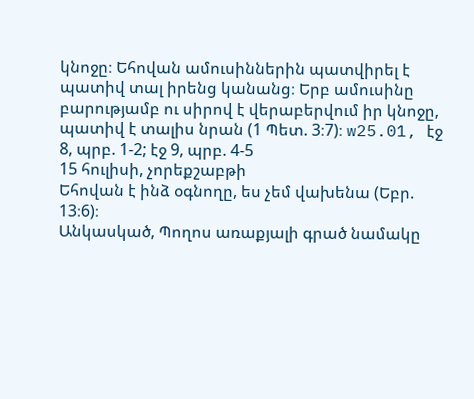կնոջը։ Եհովան ամուսիններին պատվիրել է պատիվ տալ իրենց կանանց։ Երբ ամուսինը բարությամբ ու սիրով է վերաբերվում իր կնոջը, պատիվ է տալիս նրան (1 Պետ. 3։7)։ w25.01, էջ 8, պրբ. 1-2; էջ 9, պրբ. 4-5
15 հուլիսի, չորեքշաբթի
Եհովան է ինձ օգնողը, ես չեմ վախենա (Եբր. 13։6)։
Անկասկած, Պողոս առաքյալի գրած նամակը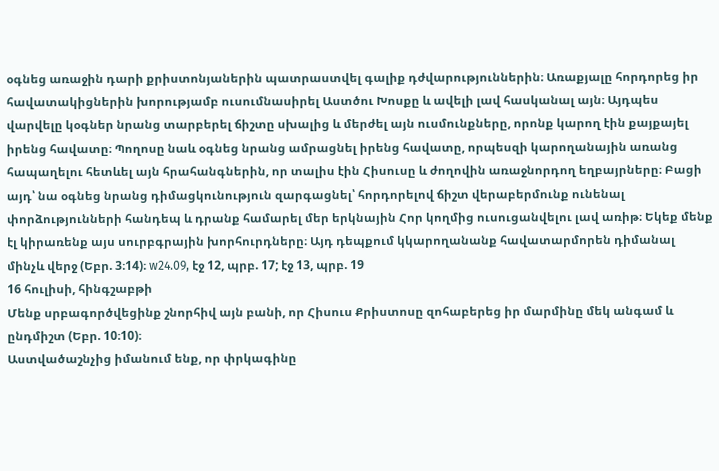օգնեց առաջին դարի քրիստոնյաներին պատրաստվել գալիք դժվարություններին։ Առաքյալը հորդորեց իր հավատակիցներին խորությամբ ուսումնասիրել Աստծու Խոսքը և ավելի լավ հասկանալ այն։ Այդպես վարվելը կօգներ նրանց տարբերել ճիշտը սխալից և մերժել այն ուսմունքները, որոնք կարող էին քայքայել իրենց հավատը։ Պողոսը նաև օգնեց նրանց ամրացնել իրենց հավատը, որպեսզի կարողանային առանց հապաղելու հետևել այն հրահանգներին, որ տալիս էին Հիսուսը և ժողովին առաջնորդող եղբայրները։ Բացի այդ՝ նա օգնեց նրանց դիմացկունություն զարգացնել՝ հորդորելով ճիշտ վերաբերմունք ունենալ փորձությունների հանդեպ և դրանք համարել մեր երկնային Հոր կողմից ուսուցանվելու լավ առիթ։ Եկեք մենք էլ կիրառենք այս սուրբգրային խորհուրդները։ Այդ դեպքում կկարողանանք հավատարմորեն դիմանալ մինչև վերջ (Եբր. 3։14)։ w24.09, էջ 12, պրբ. 17; էջ 13, պրբ. 19
16 հուլիսի, հինգշաբթի
Մենք սրբագործվեցինք շնորհիվ այն բանի, որ Հիսուս Քրիստոսը զոհաբերեց իր մարմինը մեկ անգամ և ընդմիշտ (Եբր. 10։10)։
Աստվածաշնչից իմանում ենք, որ փրկագինը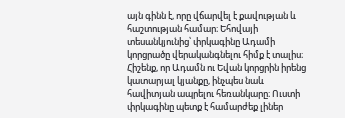այն գինն է, որը վճարվել է քավության և հաշտության համար։ Եհովայի տեսանկյունից՝ փրկագինը Ադամի կորցրածը վերականգնելու հիմք է տալիս։ Հիշենք, որ Ադամն ու Եվան կորցրին իրենց կատարյալ կյանքը, ինչպես նաև հավիտյան ապրելու հեռանկարը։ Ուստի փրկագինը պետք է համարժեք լիներ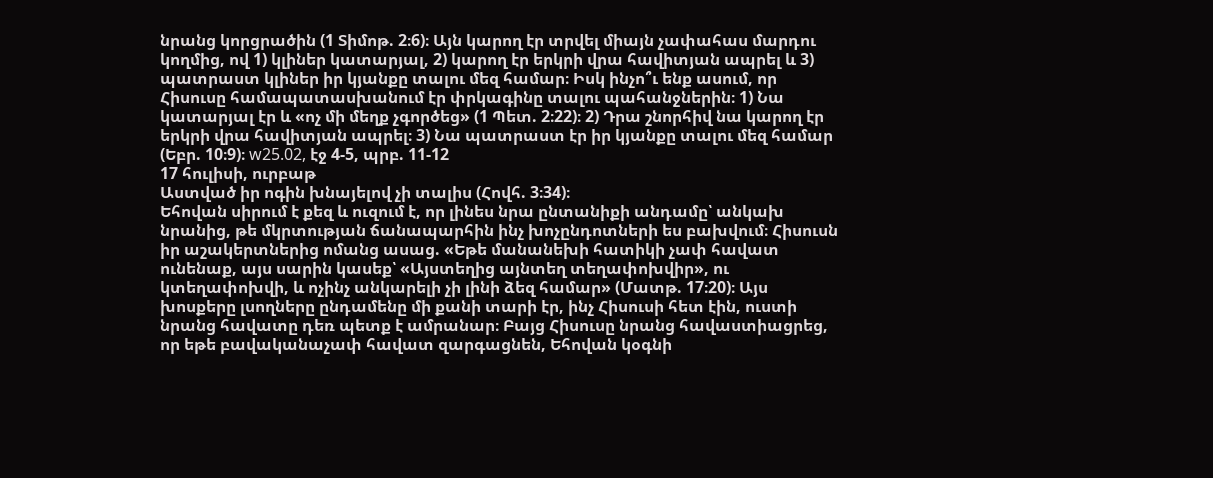նրանց կորցրածին (1 Տիմոթ. 2։6)։ Այն կարող էր տրվել միայն չափահաս մարդու կողմից, ով 1) կլիներ կատարյալ, 2) կարող էր երկրի վրա հավիտյան ապրել և 3) պատրաստ կլիներ իր կյանքը տալու մեզ համար։ Իսկ ինչո՞ւ ենք ասում, որ Հիսուսը համապատասխանում էր փրկագինը տալու պահանջներին։ 1) Նա կատարյալ էր և «ոչ մի մեղք չգործեց» (1 Պետ. 2։22)։ 2) Դրա շնորհիվ նա կարող էր երկրի վրա հավիտյան ապրել։ 3) Նա պատրաստ էր իր կյանքը տալու մեզ համար (Եբր. 10։9)։ w25.02, էջ 4-5, պրբ. 11-12
17 հուլիսի, ուրբաթ
Աստված իր ոգին խնայելով չի տալիս (Հովհ. 3։34)։
Եհովան սիրում է քեզ և ուզում է, որ լինես նրա ընտանիքի անդամը՝ անկախ նրանից, թե մկրտության ճանապարհին ինչ խոչընդոտների ես բախվում։ Հիսուսն իր աշակերտներից ոմանց ասաց. «Եթե մանանեխի հատիկի չափ հավատ ունենաք, այս սարին կասեք՝ «Այստեղից այնտեղ տեղափոխվիր», ու կտեղափոխվի, և ոչինչ անկարելի չի լինի ձեզ համար» (Մատթ. 17։20)։ Այս խոսքերը լսողները ընդամենը մի քանի տարի էր, ինչ Հիսուսի հետ էին, ուստի նրանց հավատը դեռ պետք է ամրանար։ Բայց Հիսուսը նրանց հավաստիացրեց, որ եթե բավականաչափ հավատ զարգացնեն, Եհովան կօգնի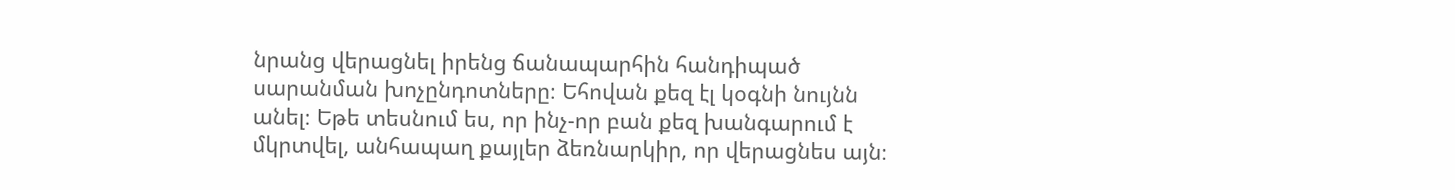նրանց վերացնել իրենց ճանապարհին հանդիպած սարանման խոչընդոտները։ Եհովան քեզ էլ կօգնի նույնն անել։ Եթե տեսնում ես, որ ինչ-որ բան քեզ խանգարում է մկրտվել, անհապաղ քայլեր ձեռնարկիր, որ վերացնես այն։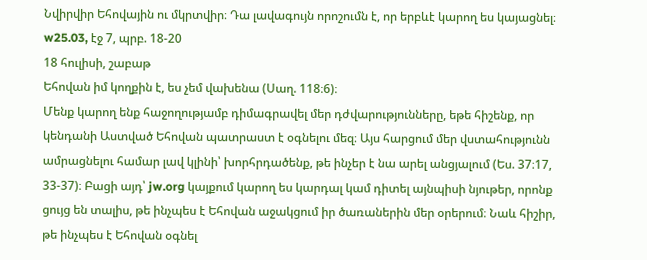Նվիրվիր Եհովային ու մկրտվիր։ Դա լավագույն որոշումն է, որ երբևէ կարող ես կայացնել։ w25.03, էջ 7, պրբ. 18-20
18 հուլիսի, շաբաթ
Եհովան իմ կողքին է, ես չեմ վախենա (Սաղ. 118։6)։
Մենք կարող ենք հաջողությամբ դիմագրավել մեր դժվարությունները, եթե հիշենք, որ կենդանի Աստված Եհովան պատրաստ է օգնելու մեզ։ Այս հարցում մեր վստահությունն ամրացնելու համար լավ կլինի՝ խորհրդածենք, թե ինչեր է նա արել անցյալում (Ես. 37։17, 33-37)։ Բացի այդ՝ jw.org կայքում կարող ես կարդալ կամ դիտել այնպիսի նյութեր, որոնք ցույց են տալիս, թե ինչպես է Եհովան աջակցում իր ծառաներին մեր օրերում։ Նաև հիշիր, թե ինչպես է Եհովան օգնել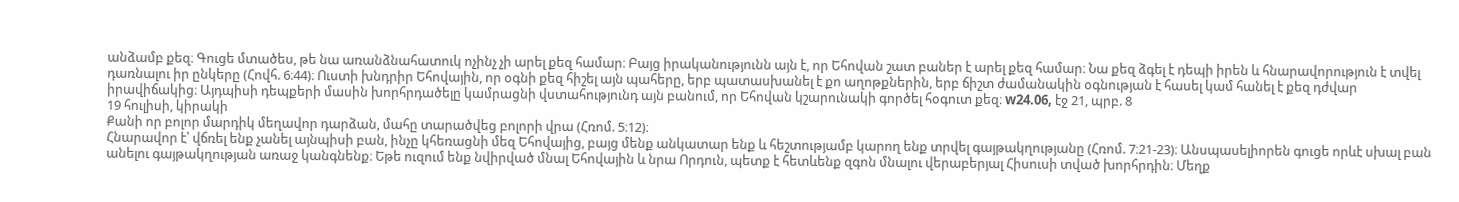անձամբ քեզ։ Գուցե մտածես, թե նա առանձնահատուկ ոչինչ չի արել քեզ համար։ Բայց իրականությունն այն է, որ Եհովան շատ բաներ է արել քեզ համար։ Նա քեզ ձգել է դեպի իրեն և հնարավորություն է տվել դառնալու իր ընկերը (Հովհ. 6։44)։ Ուստի խնդրիր Եհովային, որ օգնի քեզ հիշել այն պահերը, երբ պատասխանել է քո աղոթքներին, երբ ճիշտ ժամանակին օգնության է հասել կամ հանել է քեզ դժվար իրավիճակից։ Այդպիսի դեպքերի մասին խորհրդածելը կամրացնի վստահությունդ այն բանում, որ Եհովան կշարունակի գործել հօգուտ քեզ։ w24.06, էջ 21, պրբ. 8
19 հուլիսի, կիրակի
Քանի որ բոլոր մարդիկ մեղավոր դարձան, մահը տարածվեց բոլորի վրա (Հռոմ. 5։12)։
Հնարավոր է՝ վճռել ենք չանել այնպիսի բան, ինչը կհեռացնի մեզ Եհովայից, բայց մենք անկատար ենք և հեշտությամբ կարող ենք տրվել գայթակղությանը (Հռոմ. 7։21-23)։ Անսպասելիորեն գուցե որևէ սխալ բան անելու գայթակղության առաջ կանգնենք։ Եթե ուզում ենք նվիրված մնալ Եհովային և նրա Որդուն, պետք է հետևենք զգոն մնալու վերաբերյալ Հիսուսի տված խորհրդին։ Մեղք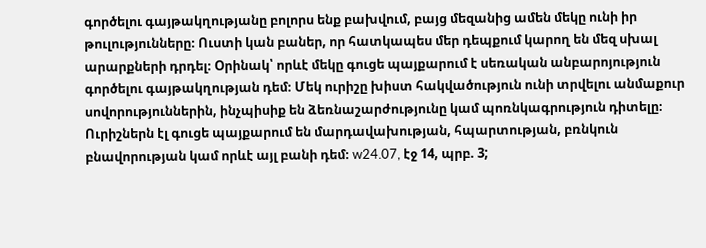գործելու գայթակղությանը բոլորս ենք բախվում, բայց մեզանից ամեն մեկը ունի իր թուլությունները։ Ուստի կան բաներ, որ հատկապես մեր դեպքում կարող են մեզ սխալ արարքների դրդել։ Օրինակ՝ որևէ մեկը գուցե պայքարում է սեռական անբարոյություն գործելու գայթակղության դեմ։ Մեկ ուրիշը խիստ հակվածություն ունի տրվելու անմաքուր սովորություններին, ինչպիսիք են ձեռնաշարժությունը կամ պոռնկագրություն դիտելը։ Ուրիշներն էլ գուցե պայքարում են մարդավախության, հպարտության, բռնկուն բնավորության կամ որևէ այլ բանի դեմ։ w24.07, էջ 14, պրբ. 3;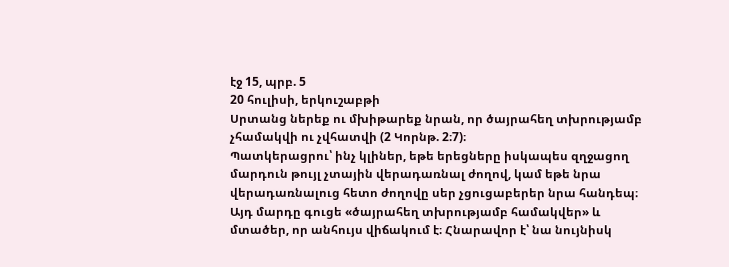էջ 15, պրբ. 5
20 հուլիսի, երկուշաբթի
Սրտանց ներեք ու մխիթարեք նրան, որ ծայրահեղ տխրությամբ չհամակվի ու չվհատվի (2 Կորնթ. 2։7)։
Պատկերացրու՝ ինչ կլիներ, եթե երեցները իսկապես զղջացող մարդուն թույլ չտային վերադառնալ ժողով, կամ եթե նրա վերադառնալուց հետո ժողովը սեր չցուցաբերեր նրա հանդեպ։ Այդ մարդը գուցե «ծայրահեղ տխրությամբ համակվեր» և մտածեր, որ անհույս վիճակում է։ Հնարավոր է՝ նա նույնիսկ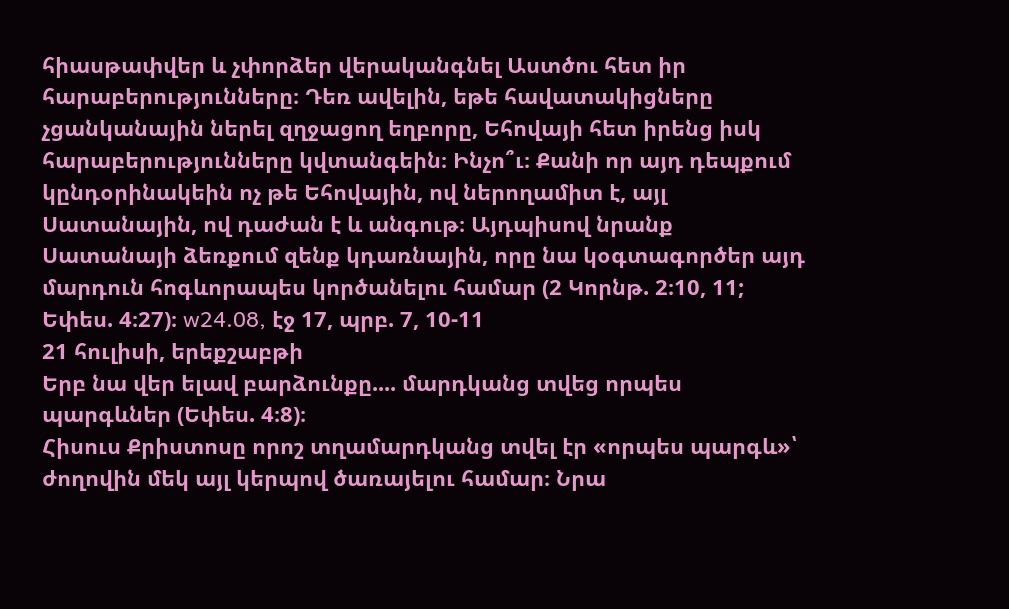հիասթափվեր և չփորձեր վերականգնել Աստծու հետ իր հարաբերությունները։ Դեռ ավելին, եթե հավատակիցները չցանկանային ներել զղջացող եղբորը, Եհովայի հետ իրենց իսկ հարաբերությունները կվտանգեին։ Ինչո՞ւ։ Քանի որ այդ դեպքում կընդօրինակեին ոչ թե Եհովային, ով ներողամիտ է, այլ Սատանային, ով դաժան է և անգութ։ Այդպիսով նրանք Սատանայի ձեռքում զենք կդառնային, որը նա կօգտագործեր այդ մարդուն հոգևորապես կործանելու համար (2 Կորնթ. 2։10, 11; Եփես. 4։27)։ w24.08, էջ 17, պրբ. 7, 10-11
21 հուլիսի, երեքշաբթի
Երբ նա վեր ելավ բարձունքը.... մարդկանց տվեց որպես պարգևներ (Եփես. 4։8)։
Հիսուս Քրիստոսը որոշ տղամարդկանց տվել էր «որպես պարգև»՝ ժողովին մեկ այլ կերպով ծառայելու համար։ Նրա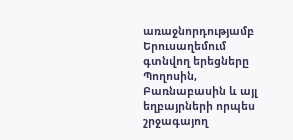առաջնորդությամբ Երուսաղեմում գտնվող երեցները Պողոսին, Բառնաբասին և այլ եղբայրների որպես շրջագայող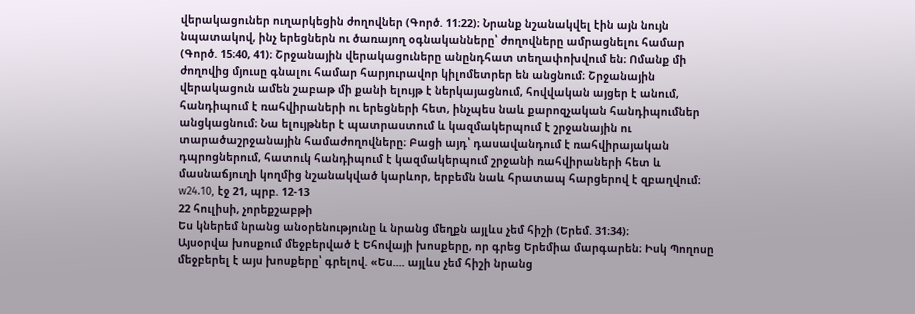վերակացուներ ուղարկեցին ժողովներ (Գործ. 11։22)։ Նրանք նշանակվել էին այն նույն նպատակով, ինչ երեցներն ու ծառայող օգնականները՝ ժողովները ամրացնելու համար (Գործ. 15։40, 41)։ Շրջանային վերակացուները անընդհատ տեղափոխվում են։ Ոմանք մի ժողովից մյուսը գնալու համար հարյուրավոր կիլոմետրեր են անցնում։ Շրջանային վերակացուն ամեն շաբաթ մի քանի ելույթ է ներկայացնում, հովվական այցեր է անում, հանդիպում է ռահվիրաների ու երեցների հետ, ինչպես նաև քարոզչական հանդիպումներ անցկացնում։ Նա ելույթներ է պատրաստում և կազմակերպում է շրջանային ու տարածաշրջանային համաժողովները։ Բացի այդ՝ դասավանդում է ռահվիրայական դպրոցներում, հատուկ հանդիպում է կազմակերպում շրջանի ռահվիրաների հետ և մասնաճյուղի կողմից նշանակված կարևոր, երբեմն նաև հրատապ հարցերով է զբաղվում։ w24.10, էջ 21, պրբ. 12-13
22 հուլիսի, չորեքշաբթի
Ես կներեմ նրանց անօրենությունը և նրանց մեղքն այլևս չեմ հիշի (Երեմ. 31։34)։
Այսօրվա խոսքում մեջբերված է Եհովայի խոսքերը, որ գրեց Երեմիա մարգարեն։ Իսկ Պողոսը մեջբերել է այս խոսքերը՝ գրելով. «Ես.... այլևս չեմ հիշի նրանց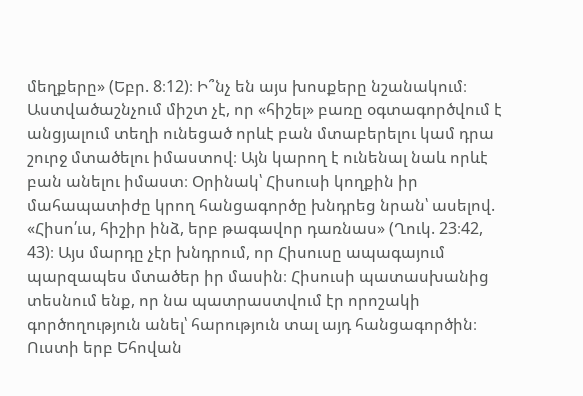մեղքերը» (Եբր. 8։12)։ Ի՞նչ են այս խոսքերը նշանակում։ Աստվածաշնչում միշտ չէ, որ «հիշել» բառը օգտագործվում է անցյալում տեղի ունեցած որևէ բան մտաբերելու կամ դրա շուրջ մտածելու իմաստով։ Այն կարող է ունենալ նաև որևէ բան անելու իմաստ։ Օրինակ՝ Հիսուսի կողքին իր մահապատիժը կրող հանցագործը խնդրեց նրան՝ ասելով. «Հիսո՛ւս, հիշիր ինձ, երբ թագավոր դառնաս» (Ղուկ. 23։42, 43)։ Այս մարդը չէր խնդրում, որ Հիսուսը ապագայում պարզապես մտածեր իր մասին։ Հիսուսի պատասխանից տեսնում ենք, որ նա պատրաստվում էր որոշակի գործողություն անել՝ հարություն տալ այդ հանցագործին։ Ուստի երբ Եհովան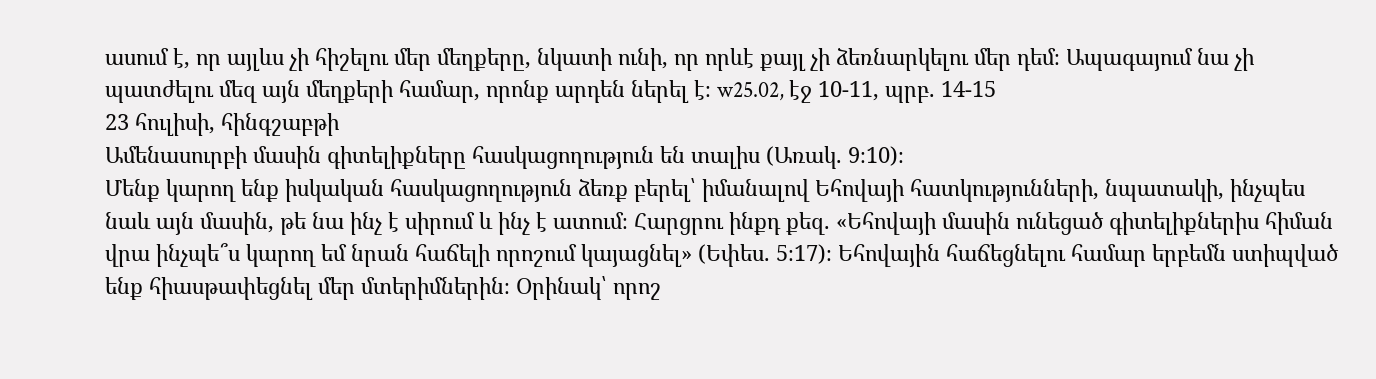ասում է, որ այլևս չի հիշելու մեր մեղքերը, նկատի ունի, որ որևէ քայլ չի ձեռնարկելու մեր դեմ։ Ապագայում նա չի պատժելու մեզ այն մեղքերի համար, որոնք արդեն ներել է։ w25.02, էջ 10-11, պրբ. 14-15
23 հուլիսի, հինգշաբթի
Ամենասուրբի մասին գիտելիքները հասկացողություն են տալիս (Առակ. 9։10)։
Մենք կարող ենք իսկական հասկացողություն ձեռք բերել՝ իմանալով Եհովայի հատկությունների, նպատակի, ինչպես նաև այն մասին, թե նա ինչ է սիրում և ինչ է ատում։ Հարցրու ինքդ քեզ. «Եհովայի մասին ունեցած գիտելիքներիս հիման վրա ինչպե՞ս կարող եմ նրան հաճելի որոշում կայացնել» (Եփես. 5։17)։ Եհովային հաճեցնելու համար երբեմն ստիպված ենք հիասթափեցնել մեր մտերիմներին։ Օրինակ՝ որոշ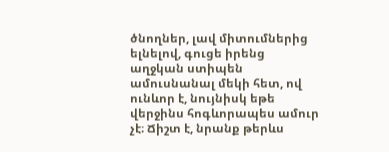ծնողներ, լավ միտումներից ելնելով, գուցե իրենց աղջկան ստիպեն ամուսնանալ մեկի հետ, ով ունևոր է, նույնիսկ եթե վերջինս հոգևորապես ամուր չէ։ Ճիշտ է, նրանք թերևս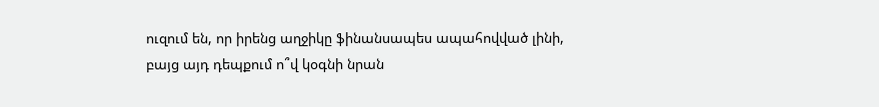ուզում են, որ իրենց աղջիկը ֆինանսապես ապահովված լինի, բայց այդ դեպքում ո՞վ կօգնի նրան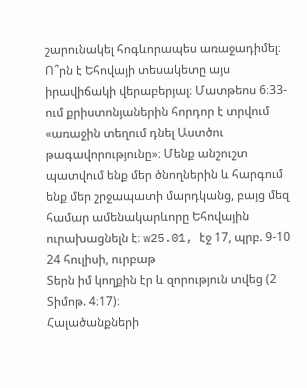շարունակել հոգևորապես առաջադիմել։ Ո՞րն է Եհովայի տեսակետը այս իրավիճակի վերաբերյալ։ Մատթեոս 6։33-ում քրիստոնյաներին հորդոր է տրվում «առաջին տեղում դնել Աստծու թագավորությունը»։ Մենք անշուշտ պատվում ենք մեր ծնողներին և հարգում ենք մեր շրջապատի մարդկանց, բայց մեզ համար ամենակարևորը Եհովային ուրախացնելն է։ w25.01, էջ 17, պրբ. 9-10
24 հուլիսի, ուրբաթ
Տերն իմ կողքին էր և զորություն տվեց (2 Տիմոթ. 4։17)։
Հալածանքների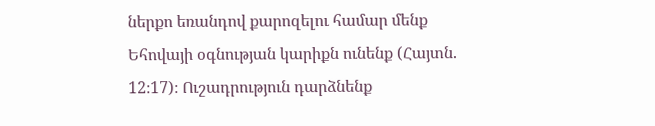ներքո եռանդով քարոզելու համար մենք Եհովայի օգնության կարիքն ունենք (Հայտն. 12։17)։ Ուշադրություն դարձնենք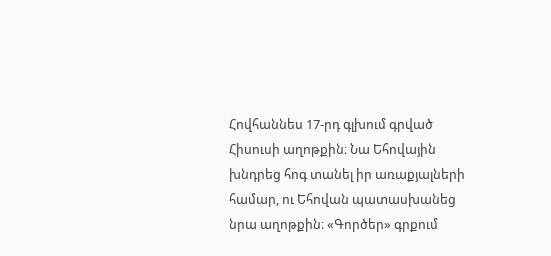Հովհաննես 17-րդ գլխում գրված Հիսուսի աղոթքին։ Նա Եհովային խնդրեց հոգ տանել իր առաքյալների համար, ու Եհովան պատասխանեց նրա աղոթքին։ «Գործեր» գրքում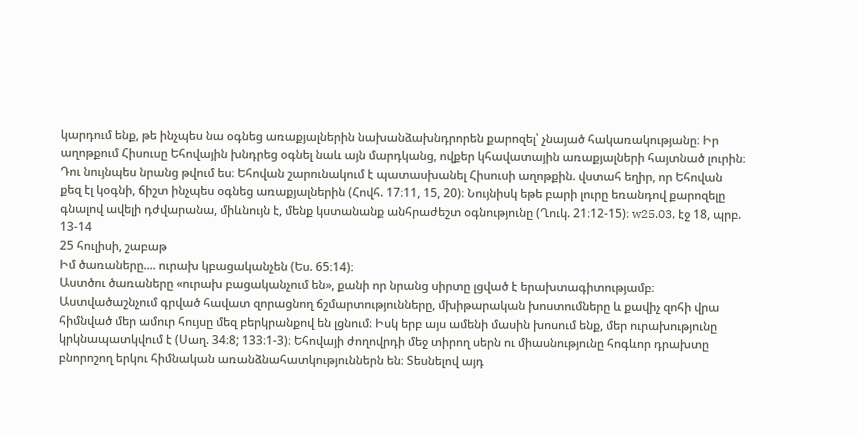կարդում ենք, թե ինչպես նա օգնեց առաքյալներին նախանձախնդրորեն քարոզել՝ չնայած հակառակությանը։ Իր աղոթքում Հիսուսը Եհովային խնդրեց օգնել նաև այն մարդկանց, ովքեր կհավատային առաքյալների հայտնած լուրին։ Դու նույնպես նրանց թվում ես։ Եհովան շարունակում է պատասխանել Հիսուսի աղոթքին. վստահ եղիր, որ Եհովան քեզ էլ կօգնի, ճիշտ ինչպես օգնեց առաքյալներին (Հովհ. 17։11, 15, 20)։ Նույնիսկ եթե բարի լուրը եռանդով քարոզելը գնալով ավելի դժվարանա, միևնույն է, մենք կստանանք անհրաժեշտ օգնությունը (Ղուկ. 21։12-15)։ w25.03, էջ 18, պրբ. 13-14
25 հուլիսի, շաբաթ
Իմ ծառաները.... ուրախ կբացականչեն (Ես. 65։14)։
Աստծու ծառաները «ուրախ բացականչում են», քանի որ նրանց սիրտը լցված է երախտագիտությամբ։ Աստվածաշնչում գրված հավատ զորացնող ճշմարտությունները, մխիթարական խոստումները և քավիչ զոհի վրա հիմնված մեր ամուր հույսը մեզ բերկրանքով են լցնում։ Իսկ երբ այս ամենի մասին խոսում ենք, մեր ուրախությունը կրկնապատկվում է (Սաղ. 34։8; 133։1-3)։ Եհովայի ժողովրդի մեջ տիրող սերն ու միասնությունը հոգևոր դրախտը բնորոշող երկու հիմնական առանձնահատկություններն են։ Տեսնելով այդ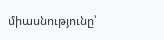միասնությունը՝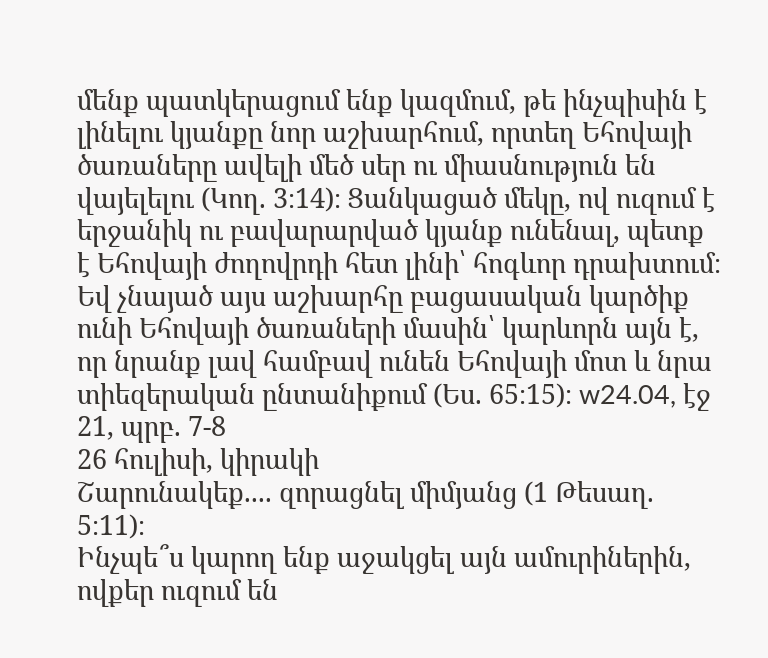մենք պատկերացում ենք կազմում, թե ինչպիսին է լինելու կյանքը նոր աշխարհում, որտեղ Եհովայի ծառաները ավելի մեծ սեր ու միասնություն են վայելելու (Կող. 3։14)։ Ցանկացած մեկը, ով ուզում է երջանիկ ու բավարարված կյանք ունենալ, պետք է Եհովայի ժողովրդի հետ լինի՝ հոգևոր դրախտում։ Եվ չնայած այս աշխարհը բացասական կարծիք ունի Եհովայի ծառաների մասին՝ կարևորն այն է, որ նրանք լավ համբավ ունեն Եհովայի մոտ և նրա տիեզերական ընտանիքում (Ես. 65։15)։ w24.04, էջ 21, պրբ. 7-8
26 հուլիսի, կիրակի
Շարունակեք.... զորացնել միմյանց (1 Թեսաղ. 5։11)։
Ինչպե՞ս կարող ենք աջակցել այն ամուրիներին, ովքեր ուզում են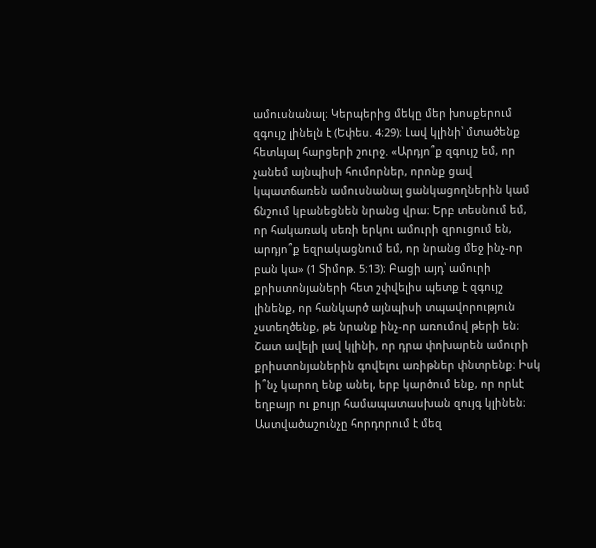ամուսնանալ։ Կերպերից մեկը մեր խոսքերում զգույշ լինելն է (Եփես. 4։29)։ Լավ կլինի՝ մտածենք հետևյալ հարցերի շուրջ. «Արդյո՞ք զգույշ եմ, որ չանեմ այնպիսի հումորներ, որոնք ցավ կպատճառեն ամուսնանալ ցանկացողներին կամ ճնշում կբանեցնեն նրանց վրա։ Երբ տեսնում եմ, որ հակառակ սեռի երկու ամուրի զրուցում են, արդյո՞ք եզրակացնում եմ, որ նրանց մեջ ինչ-որ բան կա» (1 Տիմոթ. 5։13)։ Բացի այդ՝ ամուրի քրիստոնյաների հետ շփվելիս պետք է զգույշ լինենք, որ հանկարծ այնպիսի տպավորություն չստեղծենք, թե նրանք ինչ-որ առումով թերի են։ Շատ ավելի լավ կլինի, որ դրա փոխարեն ամուրի քրիստոնյաներին գովելու առիթներ փնտրենք։ Իսկ ի՞նչ կարող ենք անել, երբ կարծում ենք, որ որևէ եղբայր ու քույր համապատասխան զույգ կլինեն։ Աստվածաշունչը հորդորում է մեզ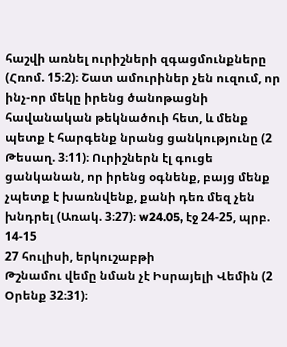հաշվի առնել ուրիշների զգացմունքները (Հռոմ. 15։2)։ Շատ ամուրիներ չեն ուզում, որ ինչ-որ մեկը իրենց ծանոթացնի հավանական թեկնածուի հետ, և մենք պետք է հարգենք նրանց ցանկությունը (2 Թեսաղ. 3։11)։ Ուրիշներն էլ գուցե ցանկանան, որ իրենց օգնենք, բայց մենք չպետք է խառնվենք, քանի դեռ մեզ չեն խնդրել (Առակ. 3։27)։ w24.05, էջ 24-25, պրբ. 14-15
27 հուլիսի, երկուշաբթի
Թշնամու վեմը նման չէ Իսրայելի Վեմին (2 Օրենք 32։31)։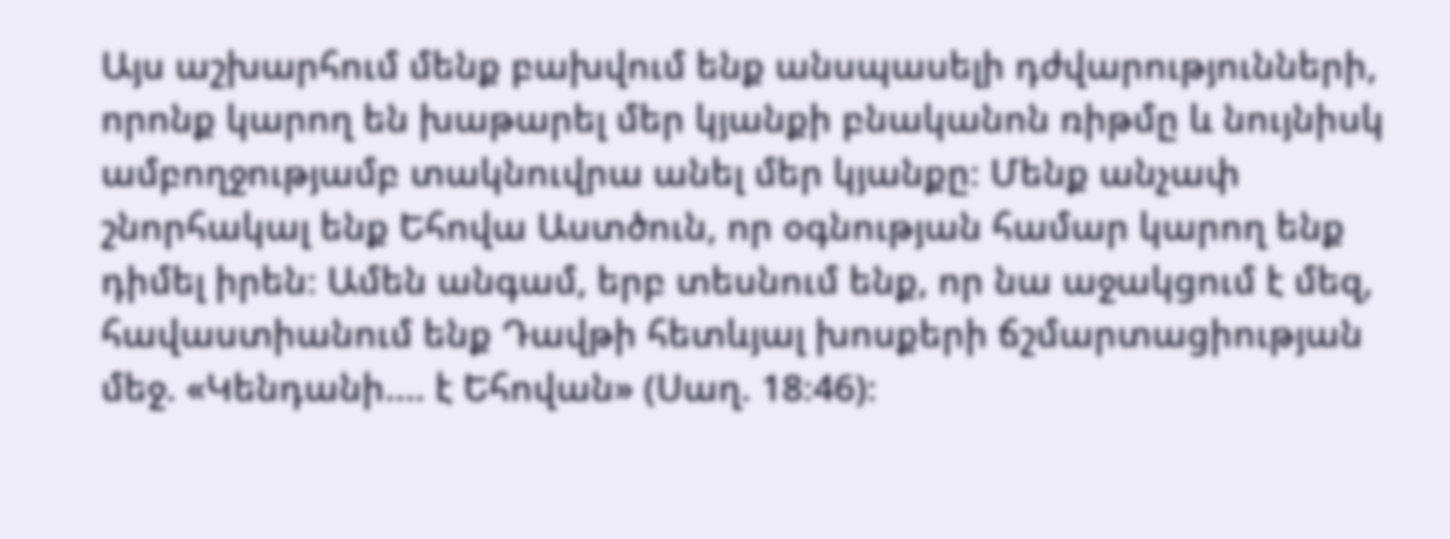Այս աշխարհում մենք բախվում ենք անսպասելի դժվարությունների, որոնք կարող են խաթարել մեր կյանքի բնականոն ռիթմը և նույնիսկ ամբողջությամբ տակնուվրա անել մեր կյանքը։ Մենք անչափ շնորհակալ ենք Եհովա Աստծուն, որ օգնության համար կարող ենք դիմել իրեն։ Ամեն անգամ, երբ տեսնում ենք, որ նա աջակցում է մեզ, հավաստիանում ենք Դավթի հետևյալ խոսքերի ճշմարտացիության մեջ. «Կենդանի.... է Եհովան» (Սաղ. 18։46)։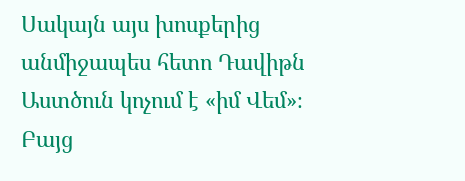Սակայն այս խոսքերից անմիջապես հետո Դավիթն Աստծուն կոչում է «իմ Վեմ»։ Բայց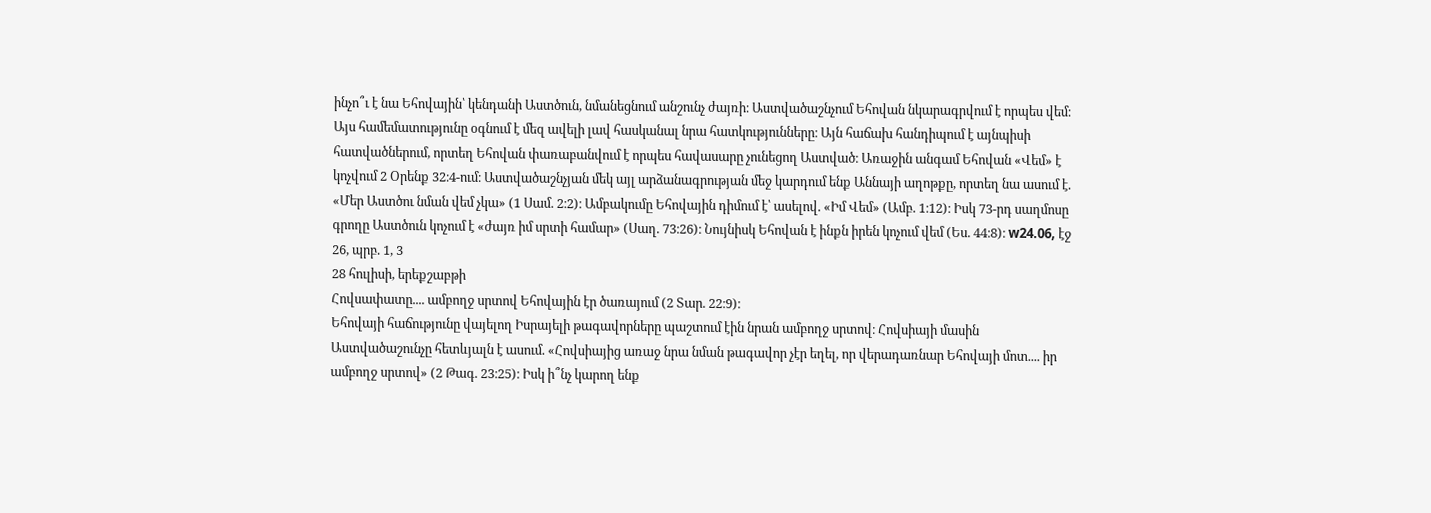ինչո՞ւ է նա Եհովային՝ կենդանի Աստծուն, նմանեցնում անշունչ ժայռի։ Աստվածաշնչում Եհովան նկարագրվում է որպես վեմ։ Այս համեմատությունը օգնում է մեզ ավելի լավ հասկանալ նրա հատկությունները։ Այն հաճախ հանդիպում է այնպիսի հատվածներում, որտեղ Եհովան փառաբանվում է որպես հավասարը չունեցող Աստված։ Առաջին անգամ Եհովան «Վեմ» է կոչվում 2 Օրենք 32։4-ում։ Աստվածաշնչյան մեկ այլ արձանագրության մեջ կարդում ենք Աննայի աղոթքը, որտեղ նա ասում է. «Մեր Աստծու նման վեմ չկա» (1 Սամ. 2։2)։ Ամբակումը Եհովային դիմում է՝ ասելով. «Իմ Վեմ» (Ամբ. 1։12)։ Իսկ 73-րդ սաղմոսը գրողը Աստծուն կոչում է «ժայռ իմ սրտի համար» (Սաղ. 73։26)։ Նույնիսկ Եհովան է ինքն իրեն կոչում վեմ (Ես. 44։8)։ w24.06, էջ 26, պրբ. 1, 3
28 հուլիսի, երեքշաբթի
Հովսափատը.... ամբողջ սրտով Եհովային էր ծառայում (2 Տար. 22։9)։
Եհովայի հաճությունը վայելող Իսրայելի թագավորները պաշտում էին նրան ամբողջ սրտով։ Հովսիայի մասին Աստվածաշունչը հետևյալն է ասում. «Հովսիայից առաջ նրա նման թագավոր չէր եղել, որ վերադառնար Եհովայի մոտ.... իր ամբողջ սրտով» (2 Թագ. 23։25)։ Իսկ ի՞նչ կարող ենք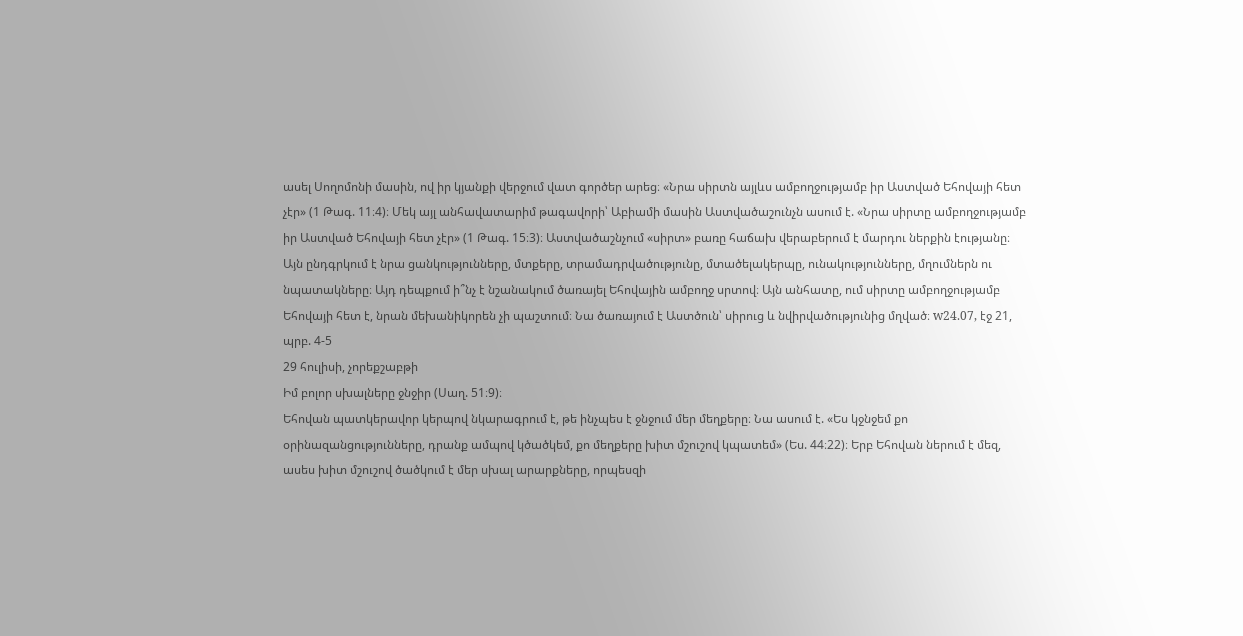ասել Սողոմոնի մասին, ով իր կյանքի վերջում վատ գործեր արեց։ «Նրա սիրտն այլևս ամբողջությամբ իր Աստված Եհովայի հետ չէր» (1 Թագ. 11։4)։ Մեկ այլ անհավատարիմ թագավորի՝ Աբիամի մասին Աստվածաշունչն ասում է. «Նրա սիրտը ամբողջությամբ իր Աստված Եհովայի հետ չէր» (1 Թագ. 15։3)։ Աստվածաշնչում «սիրտ» բառը հաճախ վերաբերում է մարդու ներքին էությանը։ Այն ընդգրկում է նրա ցանկությունները, մտքերը, տրամադրվածությունը, մտածելակերպը, ունակությունները, մղումներն ու նպատակները։ Այդ դեպքում ի՞նչ է նշանակում ծառայել Եհովային ամբողջ սրտով։ Այն անհատը, ում սիրտը ամբողջությամբ Եհովայի հետ է, նրան մեխանիկորեն չի պաշտում։ Նա ծառայում է Աստծուն՝ սիրուց և նվիրվածությունից մղված։ w24.07, էջ 21, պրբ. 4-5
29 հուլիսի, չորեքշաբթի
Իմ բոլոր սխալները ջնջիր (Սաղ. 51։9)։
Եհովան պատկերավոր կերպով նկարագրում է, թե ինչպես է ջնջում մեր մեղքերը։ Նա ասում է. «Ես կջնջեմ քո օրինազանցությունները, դրանք ամպով կծածկեմ, քո մեղքերը խիտ մշուշով կպատեմ» (Ես. 44։22)։ Երբ Եհովան ներում է մեզ, ասես խիտ մշուշով ծածկում է մեր սխալ արարքները, որպեսզի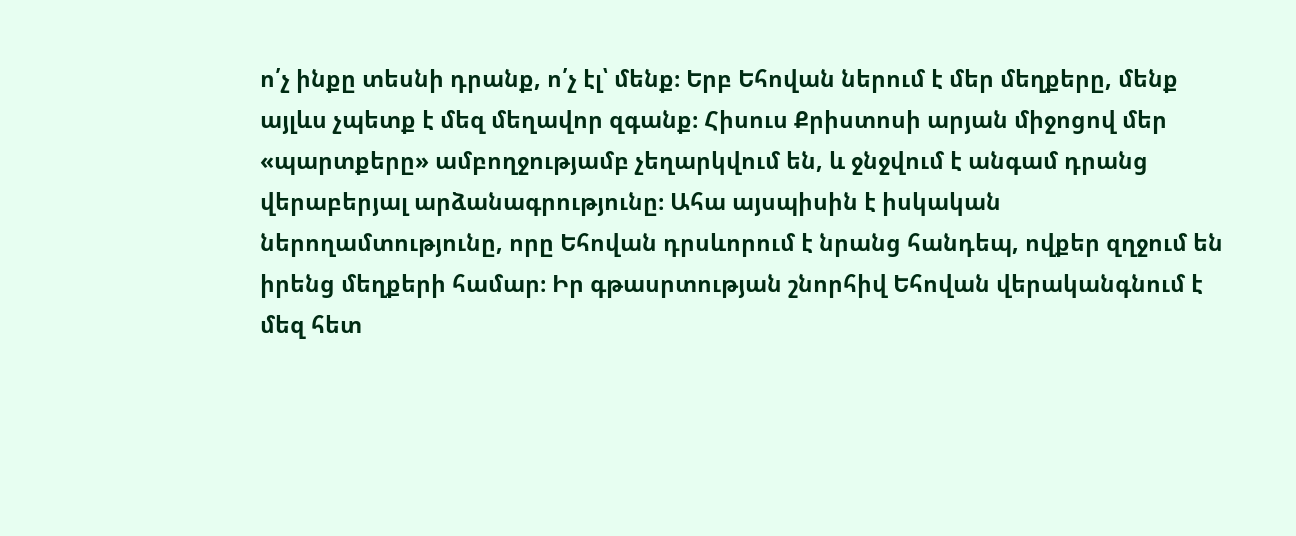ո՛չ ինքը տեսնի դրանք, ո՛չ էլ՝ մենք։ Երբ Եհովան ներում է մեր մեղքերը, մենք այլևս չպետք է մեզ մեղավոր զգանք։ Հիսուս Քրիստոսի արյան միջոցով մեր «պարտքերը» ամբողջությամբ չեղարկվում են, և ջնջվում է անգամ դրանց վերաբերյալ արձանագրությունը։ Ահա այսպիսին է իսկական ներողամտությունը, որը Եհովան դրսևորում է նրանց հանդեպ, ովքեր զղջում են իրենց մեղքերի համար։ Իր գթասրտության շնորհիվ Եհովան վերականգնում է մեզ հետ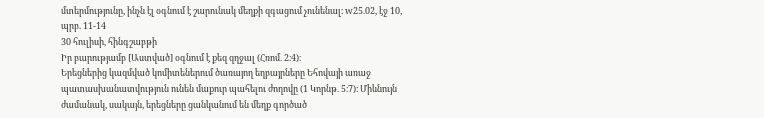մտերմությունը, ինչն էլ օգնում է շարունակ մեղքի զգացում չունենալ։ w25.02, էջ 10, պրբ. 11-14
30 հուլիսի, հինգշաբթի
Իր բարությամբ [Աստված] օգնում է քեզ զղջալ (Հռոմ. 2։4)։
Երեցներից կազմված կոմիտեներում ծառայող եղբայրները Եհովայի առաջ պատասխանատվություն ունեն մաքուր պահելու ժողովը (1 Կորնթ. 5։7)։ Միևնույն ժամանակ, սակայն, երեցները ցանկանում են մեղք գործած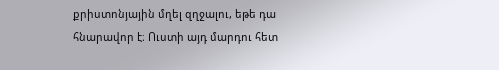քրիստոնյային մղել զղջալու, եթե դա հնարավոր է։ Ուստի այդ մարդու հետ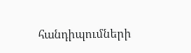հանդիպումների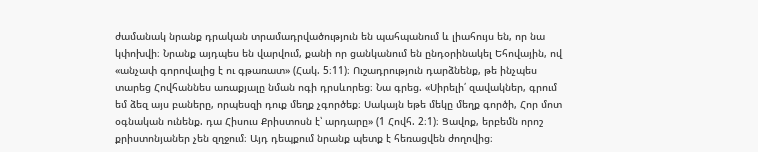ժամանակ նրանք դրական տրամադրվածություն են պահպանում և լիահույս են, որ նա կփոխվի։ Նրանք այդպես են վարվում, քանի որ ցանկանում են ընդօրինակել Եհովային, ով «անչափ գորովալից է ու գթառատ» (Հակ. 5։11)։ Ուշադրություն դարձնենք, թե ինչպես տարեց Հովհաննես առաքյալը նման ոգի դրսևորեց։ Նա գրեց. «Սիրելի՛ զավակներ, գրում եմ ձեզ այս բաները, որպեսզի դուք մեղք չգործեք։ Սակայն եթե մեկը մեղք գործի, Հոր մոտ օգնական ունենք. դա Հիսուս Քրիստոսն է՝ արդարը» (1 Հովհ. 2։1)։ Ցավոք, երբեմն որոշ քրիստոնյաներ չեն զղջում։ Այդ դեպքում նրանք պետք է հեռացվեն ժողովից։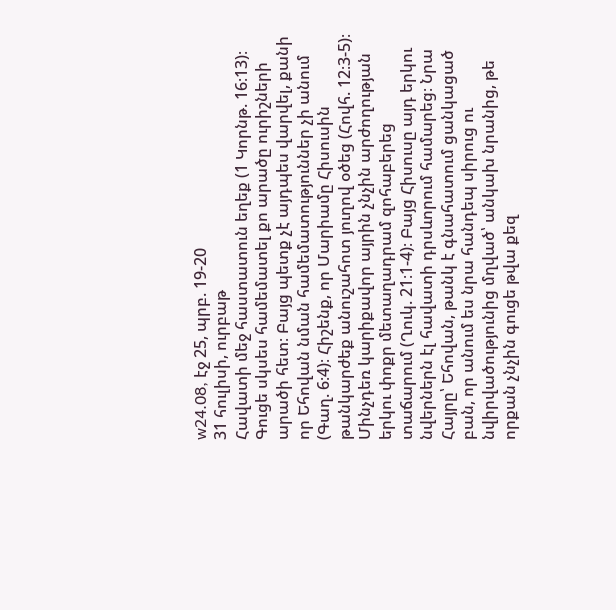w24.08, էջ 25, պրբ. 19-20
31 հուլիսի, ուրբաթ
Հավատի մեջ հաստատուն եղեք (1 Կորնթ. 16։13)։
Գուցե սկսես համեմատել քո արածը ուրիշների արածի հետ։ Բայց պետք չէ այդպես վարվել, քանի որ Եհովան նման համեմատություններ չի անում (Գաղ. 6։4)։ Հիշենք, որ Մարիամը Հիսուսին թանկարժեք անուշահոտ յուղով օծեց (Հովհ. 12։3-5)։ Մինչդեռ կարիքավոր այրին չնչին արժողության երկու փոքր մետաղադրամ զոհաբերեց տաճարում (Ղուկ. 21։1-4)։ Բայց Հիսուսը այդ երկու նվերներն էլ հավատի դրսևորում համարեց։ Նրա Հայրը՝ Եհովան, թանկ է գնահատում ցանկացած բան, որ անում ես նրա հանդեպ սիրուց ու նվիրվածությունից մղված՝ անկախ նրանից, թե որքան չնչին գուցե թվա քեզ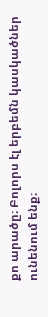քո արածը։ Բոլորս էլ երբեմն կասկածներ ունենում ենք։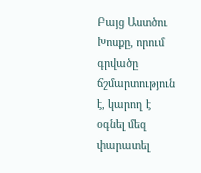Բայց Աստծու Խոսքը, որում գրվածը ճշմարտություն է, կարող է օգնել մեզ փարատել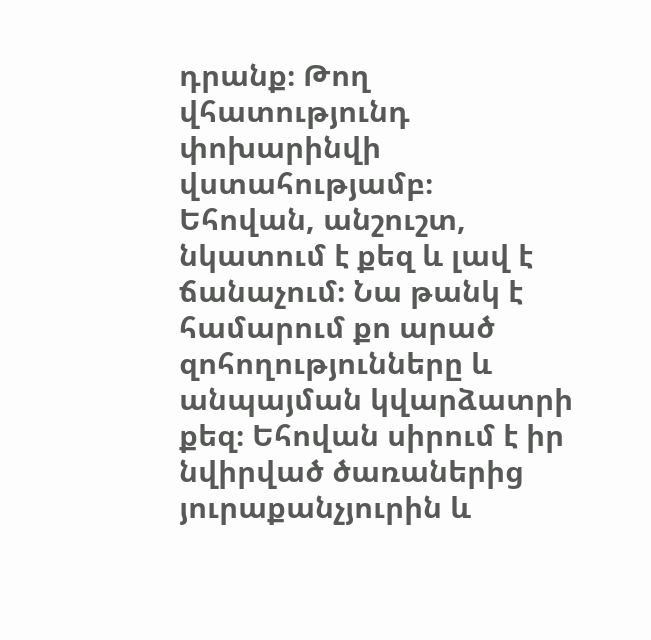դրանք։ Թող վհատությունդ փոխարինվի վստահությամբ։ Եհովան, անշուշտ, նկատում է քեզ և լավ է ճանաչում։ Նա թանկ է համարում քո արած զոհողությունները և անպայման կվարձատրի քեզ։ Եհովան սիրում է իր նվիրված ծառաներից յուրաքանչյուրին և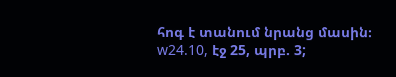հոգ է տանում նրանց մասին։ w24.10, էջ 25, պրբ. 3;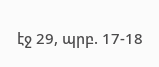էջ 29, պրբ. 17-18